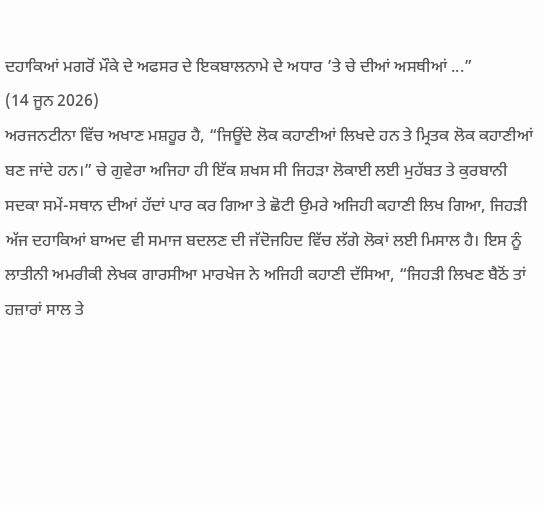ਦਹਾਕਿਆਂ ਮਗਰੋਂ ਮੌਕੇ ਦੇ ਅਫਸਰ ਦੇ ਇਕਬਾਲਨਾਮੇ ਦੇ ਅਧਾਰ ’ਤੇ ਚੇ ਦੀਆਂ ਅਸਥੀਆਂ ...”
(14 ਜੂਨ 2026)
ਅਰਜਨਟੀਨਾ ਵਿੱਚ ਅਖਾਣ ਮਸ਼ਹੂਰ ਹੈ, “ਜਿਊਂਦੇ ਲੋਕ ਕਹਾਣੀਆਂ ਲਿਖਦੇ ਹਨ ਤੇ ਮ੍ਰਿਤਕ ਲੋਕ ਕਹਾਣੀਆਂ ਬਣ ਜਾਂਦੇ ਹਨ।” ਚੇ ਗੁਵੇਰਾ ਅਜਿਹਾ ਹੀ ਇੱਕ ਸ਼ਖਸ ਸੀ ਜਿਹੜਾ ਲੋਕਾਈ ਲਈ ਮੁਹੱਬਤ ਤੇ ਕੁਰਬਾਨੀ ਸਦਕਾ ਸਮੇਂ-ਸਥਾਨ ਦੀਆਂ ਹੱਦਾਂ ਪਾਰ ਕਰ ਗਿਆ ਤੇ ਛੋਟੀ ਉਮਰੇ ਅਜਿਹੀ ਕਹਾਣੀ ਲਿਖ ਗਿਆ, ਜਿਹੜੀ ਅੱਜ ਦਹਾਕਿਆਂ ਬਾਅਦ ਵੀ ਸਮਾਜ ਬਦਲਣ ਦੀ ਜੱਦੋਜਹਿਦ ਵਿੱਚ ਲੱਗੇ ਲੋਕਾਂ ਲਈ ਮਿਸਾਲ ਹੈ। ਇਸ ਨੂੰ ਲਾਤੀਨੀ ਅਮਰੀਕੀ ਲੇਖਕ ਗਾਰਸੀਆ ਮਾਰਖੇਜ ਨੇ ਅਜਿਹੀ ਕਹਾਣੀ ਦੱਸਿਆ, “ਜਿਹੜੀ ਲਿਖਣ ਬੈਠੋਂ ਤਾਂ ਹਜ਼ਾਰਾਂ ਸਾਲ ਤੇ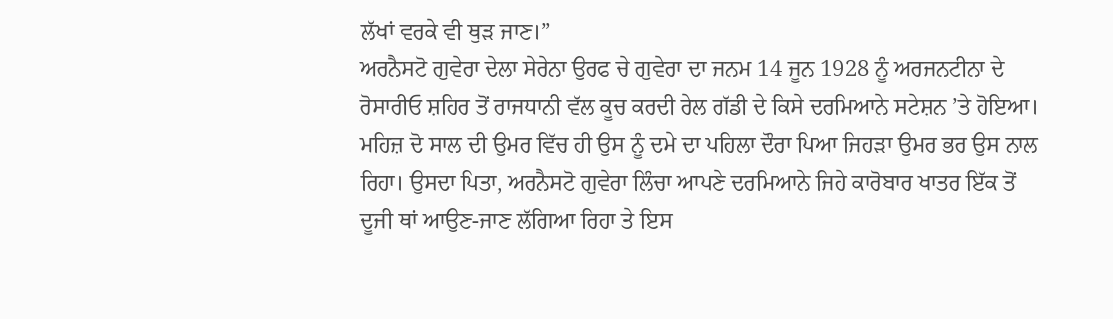ਲੱਖਾਂ ਵਰਕੇ ਵੀ ਥੁੜ ਜਾਣ।”
ਅਰਨੈਸਟੋ ਗੁਵੇਰਾ ਦੇਲਾ ਸੇਰੇਨਾ ਉਰਫ ਚੇ ਗੁਵੇਰਾ ਦਾ ਜਨਮ 14 ਜੂਨ 1928 ਨੂੰ ਅਰਜਨਟੀਨਾ ਦੇ ਰੋਸਾਰੀਓ ਸ਼ਹਿਰ ਤੋਂ ਰਾਜਧਾਨੀ ਵੱਲ ਕੂਚ ਕਰਦੀ ਰੇਲ ਗੱਡੀ ਦੇ ਕਿਸੇ ਦਰਮਿਆਨੇ ਸਟੇਸ਼ਨ ’ਤੇ ਹੋਇਆ। ਮਹਿਜ਼ ਦੋ ਸਾਲ ਦੀ ਉਮਰ ਵਿੱਚ ਹੀ ਉਸ ਨੂੰ ਦਮੇ ਦਾ ਪਹਿਲਾ ਦੌਰਾ ਪਿਆ ਜਿਹੜਾ ਉਮਰ ਭਰ ਉਸ ਨਾਲ ਰਿਹਾ। ਉਸਦਾ ਪਿਤਾ, ਅਰਨੈਸਟੋ ਗੁਵੇਰਾ ਲਿੰਚਾ ਆਪਣੇ ਦਰਮਿਆਨੇ ਜਿਹੇ ਕਾਰੋਬਾਰ ਖਾਤਰ ਇੱਕ ਤੋਂ ਦੂਜੀ ਥਾਂ ਆਉਣ-ਜਾਣ ਲੱਗਿਆ ਰਿਹਾ ਤੇ ਇਸ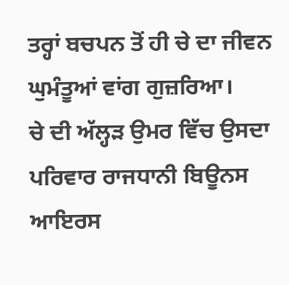ਤਰ੍ਹਾਂ ਬਚਪਨ ਤੋਂ ਹੀ ਚੇ ਦਾ ਜੀਵਨ ਘੁਮੰਤੂਆਂ ਵਾਂਗ ਗੁਜ਼ਰਿਆ।
ਚੇ ਦੀ ਅੱਲ੍ਹੜ ਉਮਰ ਵਿੱਚ ਉਸਦਾ ਪਰਿਵਾਰ ਰਾਜਧਾਨੀ ਬਿਊਨਸ ਆਇਰਸ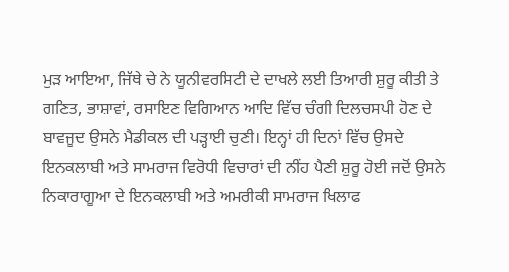ਮੁੜ ਆਇਆ, ਜਿੱਥੇ ਚੇ ਨੇ ਯੂਨੀਵਰਸਿਟੀ ਦੇ ਦਾਖਲੇ ਲਈ ਤਿਆਰੀ ਸ਼ੁਰੂ ਕੀਤੀ ਤੇ ਗਣਿਤ, ਭਾਸ਼ਾਵਾਂ, ਰਸਾਇਣ ਵਿਗਿਆਨ ਆਦਿ ਵਿੱਚ ਚੰਗੀ ਦਿਲਚਸਪੀ ਹੋਣ ਦੇ ਬਾਵਜੂਦ ਉਸਨੇ ਮੈਡੀਕਲ ਦੀ ਪੜ੍ਹਾਈ ਚੁਣੀ। ਇਨ੍ਹਾਂ ਹੀ ਦਿਨਾਂ ਵਿੱਚ ਉਸਦੇ ਇਨਕਲਾਬੀ ਅਤੇ ਸਾਮਰਾਜ ਵਿਰੋਧੀ ਵਿਚਾਰਾਂ ਦੀ ਨੀਂਹ ਪੈਣੀ ਸ਼ੁਰੂ ਹੋਈ ਜਦੋਂ ਉਸਨੇ ਨਿਕਾਰਾਗੂਆ ਦੇ ਇਨਕਲਾਬੀ ਅਤੇ ਅਮਰੀਕੀ ਸਾਮਰਾਜ ਖਿਲਾਫ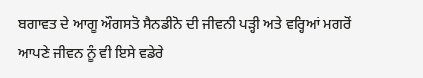ਬਗਾਵਤ ਦੇ ਆਗੂ ਔਗਸਤੋ ਸੈਨਡੀਨੋ ਦੀ ਜੀਵਨੀ ਪੜ੍ਹੀ ਅਤੇ ਵਰ੍ਹਿਆਂ ਮਗਰੋਂ ਆਪਣੇ ਜੀਵਨ ਨੂੰ ਵੀ ਇਸੇ ਵਡੇਰੇ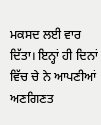ਮਕਸਦ ਲਈ ਵਾਰ ਦਿੱਤਾ। ਇਨ੍ਹਾਂ ਹੀ ਦਿਨਾਂ ਵਿੱਚ ਚੇ ਨੇ ਆਪਣੀਆਂ ਅਣਗਿਣਤ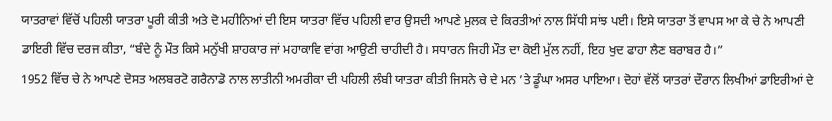ਯਾਤਰਾਵਾਂ ਵਿੱਚੋਂ ਪਹਿਲੀ ਯਾਤਰਾ ਪੂਰੀ ਕੀਤੀ ਅਤੇ ਦੋ ਮਹੀਨਿਆਂ ਦੀ ਇਸ ਯਾਤਰਾ ਵਿੱਚ ਪਹਿਲੀ ਵਾਰ ਉਸਦੀ ਆਪਣੇ ਮੁਲਕ ਦੇ ਕਿਰਤੀਆਂ ਨਾਲ ਸਿੱਧੀ ਸਾਂਝ ਪਈ। ਇਸੇ ਯਾਤਰਾ ਤੋਂ ਵਾਪਸ ਆ ਕੇ ਚੇ ਨੇ ਆਪਣੀ ਡਾਇਰੀ ਵਿੱਚ ਦਰਜ ਕੀਤਾ, “ਬੰਦੇ ਨੂੰ ਮੌਤ ਕਿਸੇ ਮਨੁੱਖੀ ਸ਼ਾਹਕਾਰ ਜਾਂ ਮਹਾਕਾਵਿ ਵਾਂਗ ਆਉਣੀ ਚਾਹੀਦੀ ਹੈ। ਸਧਾਰਨ ਜਿਹੀ ਮੌਤ ਦਾ ਕੋਈ ਮੁੱਲ ਨਹੀਂ, ਇਹ ਖੁਦ ਫਾਹਾ ਲੈਣ ਬਰਾਬਰ ਹੈ।”
1952 ਵਿੱਚ ਚੇ ਨੇ ਆਪਣੇ ਦੋਸਤ ਅਲਬਰਟੋ ਗਰੈਨਾਡੋ ਨਾਲ ਲਾਤੀਨੀ ਅਮਰੀਕਾ ਦੀ ਪਹਿਲੀ ਲੰਬੀ ਯਾਤਰਾ ਕੀਤੀ ਜਿਸਨੇ ਚੇ ਦੇ ਮਨ ’ਤੇ ਡੂੰਘਾ ਅਸਰ ਪਾਇਆ। ਦੋਹਾਂ ਵੱਲੋਂ ਯਾਤਰਾਂ ਦੌਰਾਨ ਲਿਖੀਆਂ ਡਾਇਰੀਆਂ ਦੇ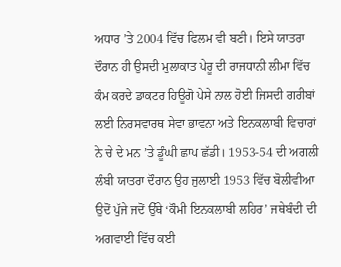ਅਧਾਰ ’ਤੇ 2004 ਵਿੱਚ ਫਿਲਮ ਵੀ ਬਣੀ। ਇਸੇ ਯਾਤਰਾ ਦੌਰਾਨ ਹੀ ਉਸਦੀ ਮੁਲਾਕਾਤ ਪੇਰੂ ਦੀ ਰਾਜਧਾਨੀ ਲੀਮਾ ਵਿੱਚ ਕੰਮ ਕਰਦੇ ਡਾਕਟਰ ਹਿਊਗੋ ਪੇਸੇ ਨਾਲ ਹੋਈ ਜਿਸਦੀ ਗਰੀਬਾਂ ਲਈ ਨਿਰਸਵਾਰਥ ਸੇਵਾ ਭਾਵਨਾ ਅਤੇ ਇਨਕਲਾਬੀ ਵਿਚਾਰਾਂ ਨੇ ਚੇ ਦੇ ਮਨ ’ਤੇ ਡੂੰਘੀ ਛਾਪ ਛੱਡੀ। 1953-54 ਦੀ ਅਗਲੀ ਲੰਬੀ ਯਾਤਰਾ ਦੌਰਾਨ ਉਹ ਜੁਲਾਈ 1953 ਵਿੱਚ ਬੋਲੀਵੀਆ ਉਦੋਂ ਪੁੱਜੇ ਜਦੋਂ ਉੱਥੇ ‘ਕੌਮੀ ਇਨਕਲਾਬੀ ਲਹਿਰ’ ਜਥੇਬੰਦੀ ਦੀ ਅਗਵਾਈ ਵਿੱਚ ਕਈ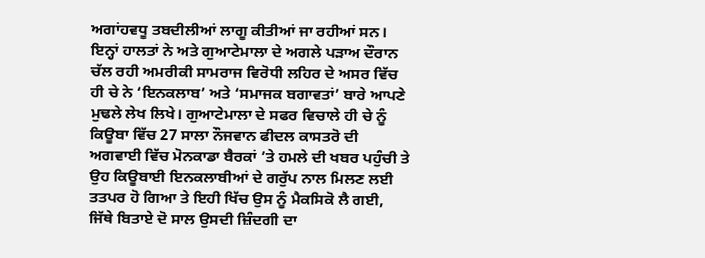ਅਗਾਂਹਵਧੂ ਤਬਦੀਲੀਆਂ ਲਾਗੂ ਕੀਤੀਆਂ ਜਾ ਰਹੀਆਂ ਸਨ। ਇਨ੍ਹਾਂ ਹਾਲਤਾਂ ਨੇ ਅਤੇ ਗੁਆਟੇਮਾਲਾ ਦੇ ਅਗਲੇ ਪੜਾਅ ਦੌਰਾਨ ਚੱਲ ਰਹੀ ਅਮਰੀਕੀ ਸਾਮਰਾਜ ਵਿਰੋਧੀ ਲਹਿਰ ਦੇ ਅਸਰ ਵਿੱਚ ਹੀ ਚੇ ਨੇ ‘ਇਨਕਲਾਬ’ ਅਤੇ ‘ਸਮਾਜਕ ਬਗਾਵਤਾਂ’ ਬਾਰੇ ਆਪਣੇ ਮੁਢਲੇ ਲੇਖ ਲਿਖੇ। ਗੁਆਟੇਮਾਲਾ ਦੇ ਸਫਰ ਵਿਚਾਲੇ ਹੀ ਚੇ ਨੂੰ ਕਿਊਬਾ ਵਿੱਚ 27 ਸਾਲਾ ਨੌਜਵਾਨ ਫੀਦਲ ਕਾਸਤਰੋ ਦੀ ਅਗਵਾਈ ਵਿੱਚ ਮੋਨਕਾਡਾ ਬੈਰਕਾਂ ’ਤੇ ਹਮਲੇ ਦੀ ਖਬਰ ਪਹੁੰਚੀ ਤੇ ਉਹ ਕਿਊਬਾਈ ਇਨਕਲਾਬੀਆਂ ਦੇ ਗਰੁੱਪ ਨਾਲ ਮਿਲਣ ਲਈ ਤਤਪਰ ਹੋ ਗਿਆ ਤੇ ਇਹੀ ਖਿੱਚ ਉਸ ਨੂੰ ਮੈਕਸਿਕੋ ਲੈ ਗਈ, ਜਿੱਥੇ ਬਿਤਾਏ ਦੋ ਸਾਲ ਉਸਦੀ ਜ਼ਿੰਦਗੀ ਦਾ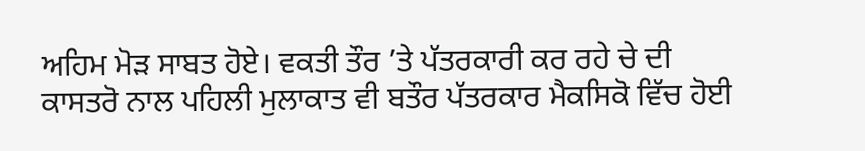ਅਹਿਮ ਮੋੜ ਸਾਬਤ ਹੋਏ। ਵਕਤੀ ਤੌਰ ’ਤੇ ਪੱਤਰਕਾਰੀ ਕਰ ਰਹੇ ਚੇ ਦੀ ਕਾਸਤਰੋ ਨਾਲ ਪਹਿਲੀ ਮੁਲਾਕਾਤ ਵੀ ਬਤੌਰ ਪੱਤਰਕਾਰ ਮੈਕਸਿਕੋ ਵਿੱਚ ਹੋਈ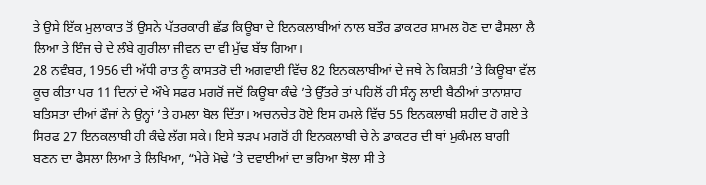ਤੇ ਉਸੇ ਇੱਕ ਮੁਲਾਕਾਤ ਤੋਂ ਉਸਨੇ ਪੱਤਰਕਾਰੀ ਛੱਡ ਕਿਊਬਾ ਦੇ ਇਨਕਲਾਬੀਆਂ ਨਾਲ ਬਤੌਰ ਡਾਕਟਰ ਸ਼ਾਮਲ ਹੋਣ ਦਾ ਫੈਸਲਾ ਲੈ ਲਿਆ ਤੇ ਇੰਜ ਚੇ ਦੇ ਲੰਬੇ ਗੁਰੀਲਾ ਜੀਵਨ ਦਾ ਵੀ ਮੁੱਢ ਬੱਝ ਗਿਆ।
28 ਨਵੰਬਰ, 1956 ਦੀ ਅੱਧੀ ਰਾਤ ਨੂੰ ਕਾਸਤਰੋ ਦੀ ਅਗਵਾਈ ਵਿੱਚ 82 ਇਨਕਲਾਬੀਆਂ ਦੇ ਜਥੇ ਨੇ ਕਿਸ਼ਤੀ ’ਤੇ ਕਿਊਬਾ ਵੱਲ ਕੂਚ ਕੀਤਾ ਪਰ 11 ਦਿਨਾਂ ਦੇ ਔਖੇ ਸਫਰ ਮਗਰੋਂ ਜਦੋਂ ਕਿਊਬਾ ਕੰਢੇ ’ਤੇ ਉੱਤਰੇ ਤਾਂ ਪਹਿਲੋਂ ਹੀ ਸੰਨ੍ਹ ਲਾਈ ਬੈਠੀਆਂ ਤਾਨਾਸ਼ਾਹ ਬਤਿਸਤਾ ਦੀਆਂ ਫੌਜਾਂ ਨੇ ਉਨ੍ਹਾਂ ’ਤੇ ਹਮਲਾ ਬੋਲ ਦਿੱਤਾ। ਅਚਨਚੇਤ ਹੋਏ ਇਸ ਹਮਲੇ ਵਿੱਚ 55 ਇਨਕਲਾਬੀ ਸ਼ਹੀਦ ਹੋ ਗਏ ਤੇ ਸਿਰਫ 27 ਇਨਕਲਾਬੀ ਹੀ ਕੰਢੇ ਲੱਗ ਸਕੇ। ਇਸੇ ਝੜਪ ਮਗਰੋਂ ਹੀ ਇਨਕਲਾਬੀ ਚੇ ਨੇ ਡਾਕਟਰ ਦੀ ਥਾਂ ਮੁਕੰਮਲ ਬਾਗੀ ਬਣਨ ਦਾ ਫੈਸਲਾ ਲਿਆ ਤੇ ਲਿਖਿਆ, “ਮੇਰੇ ਮੋਢੇ ’ਤੇ ਦਵਾਈਆਂ ਦਾ ਭਰਿਆ ਝੋਲਾ ਸੀ ਤੇ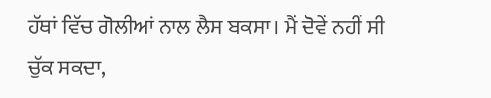ਹੱਥਾਂ ਵਿੱਚ ਗੋਲੀਆਂ ਨਾਲ ਲੈਸ ਬਕਸਾ। ਮੈਂ ਦੋਵੇਂ ਨਹੀਂ ਸੀ ਚੁੱਕ ਸਕਦਾ,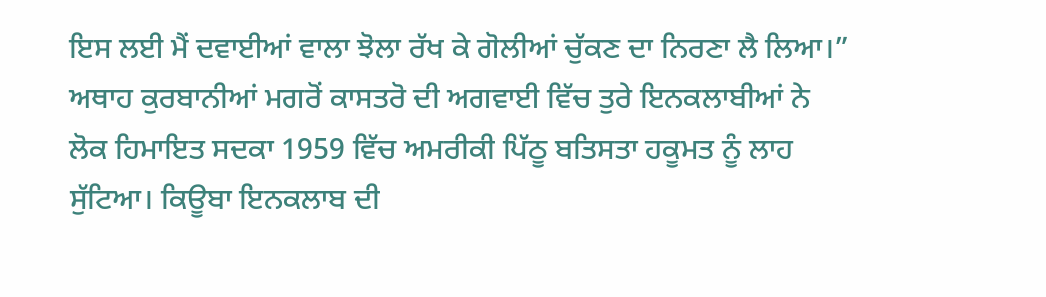ਇਸ ਲਈ ਮੈਂ ਦਵਾਈਆਂ ਵਾਲਾ ਝੋਲਾ ਰੱਖ ਕੇ ਗੋਲੀਆਂ ਚੁੱਕਣ ਦਾ ਨਿਰਣਾ ਲੈ ਲਿਆ।”
ਅਥਾਹ ਕੁਰਬਾਨੀਆਂ ਮਗਰੋਂ ਕਾਸਤਰੋ ਦੀ ਅਗਵਾਈ ਵਿੱਚ ਤੁਰੇ ਇਨਕਲਾਬੀਆਂ ਨੇ ਲੋਕ ਹਿਮਾਇਤ ਸਦਕਾ 1959 ਵਿੱਚ ਅਮਰੀਕੀ ਪਿੱਠੂ ਬਤਿਸਤਾ ਹਕੂਮਤ ਨੂੰ ਲਾਹ ਸੁੱਟਿਆ। ਕਿਊਬਾ ਇਨਕਲਾਬ ਦੀ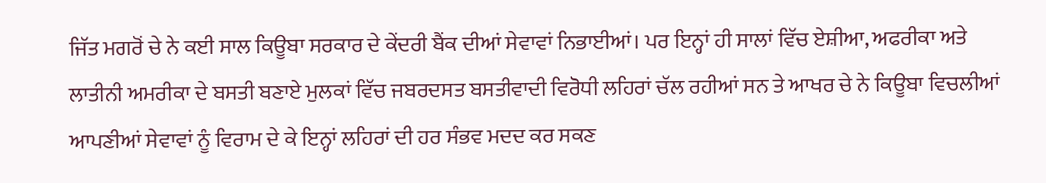ਜਿੱਤ ਮਗਰੋਂ ਚੇ ਨੇ ਕਈ ਸਾਲ ਕਿਊਬਾ ਸਰਕਾਰ ਦੇ ਕੇਂਦਰੀ ਬੈਂਕ ਦੀਆਂ ਸੇਵਾਵਾਂ ਨਿਭਾਈਆਂ। ਪਰ ਇਨ੍ਹਾਂ ਹੀ ਸਾਲਾਂ ਵਿੱਚ ਏਸ਼ੀਆ, ਅਫਰੀਕਾ ਅਤੇ ਲਾਤੀਨੀ ਅਮਰੀਕਾ ਦੇ ਬਸਤੀ ਬਣਾਏ ਮੁਲਕਾਂ ਵਿੱਚ ਜਬਰਦਸਤ ਬਸਤੀਵਾਦੀ ਵਿਰੋਧੀ ਲਹਿਰਾਂ ਚੱਲ ਰਹੀਆਂ ਸਨ ਤੇ ਆਖਰ ਚੇ ਨੇ ਕਿਊਬਾ ਵਿਚਲੀਆਂ ਆਪਣੀਆਂ ਸੇਵਾਵਾਂ ਨੂੰ ਵਿਰਾਮ ਦੇ ਕੇ ਇਨ੍ਹਾਂ ਲਹਿਰਾਂ ਦੀ ਹਰ ਸੰਭਵ ਮਦਦ ਕਰ ਸਕਣ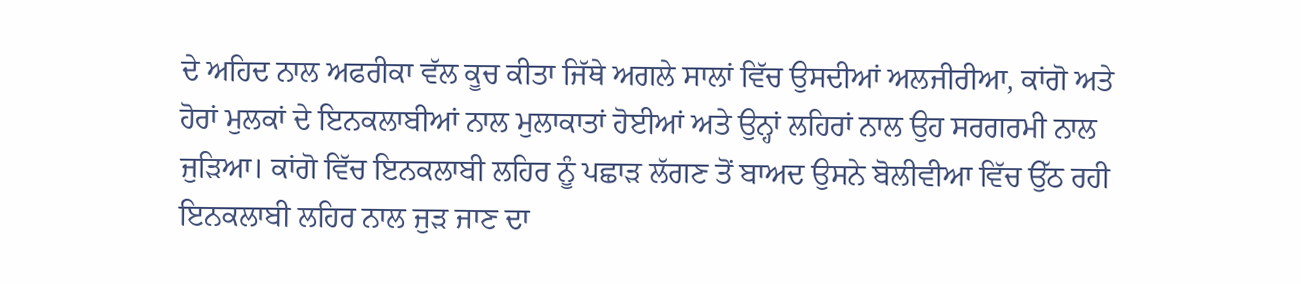ਦੇ ਅਹਿਦ ਨਾਲ ਅਫਰੀਕਾ ਵੱਲ ਕੂਚ ਕੀਤਾ ਜਿੱਥੇ ਅਗਲੇ ਸਾਲਾਂ ਵਿੱਚ ਉਸਦੀਆਂ ਅਲਜੀਰੀਆ, ਕਾਂਗੋ ਅਤੇ ਹੋਰਾਂ ਮੁਲਕਾਂ ਦੇ ਇਨਕਲਾਬੀਆਂ ਨਾਲ ਮੁਲਾਕਾਤਾਂ ਹੋਈਆਂ ਅਤੇ ਉਨ੍ਹਾਂ ਲਹਿਰਾਂ ਨਾਲ ਉਹ ਸਰਗਰਮੀ ਨਾਲ ਜੁੜਿਆ। ਕਾਂਗੋ ਵਿੱਚ ਇਨਕਲਾਬੀ ਲਹਿਰ ਨੂੰ ਪਛਾੜ ਲੱਗਣ ਤੋਂ ਬਾਅਦ ਉਸਨੇ ਬੋਲੀਵੀਆ ਵਿੱਚ ਉੱਠ ਰਹੀ ਇਨਕਲਾਬੀ ਲਹਿਰ ਨਾਲ ਜੁੜ ਜਾਣ ਦਾ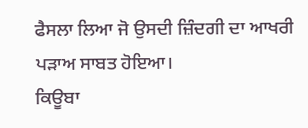ਫੈਸਲਾ ਲਿਆ ਜੋ ਉਸਦੀ ਜ਼ਿੰਦਗੀ ਦਾ ਆਖਰੀ ਪੜਾਅ ਸਾਬਤ ਹੋਇਆ।
ਕਿਊਬਾ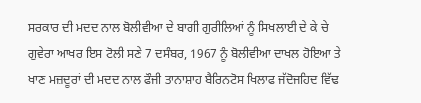ਸਰਕਾਰ ਦੀ ਮਦਦ ਨਾਲ ਬੋਲੀਵੀਆ ਦੇ ਬਾਗੀ ਗੁਰੀਲਿਆਂ ਨੂੰ ਸਿਖਲਾਈ ਦੇ ਕੇ ਚੇ ਗੁਵੇਰਾ ਆਖਰ ਇਸ ਟੋਲੀ ਸਣੇ 7 ਦਸੰਬਰ, 1967 ਨੂੰ ਬੋਲੀਵੀਆ ਦਾਖਲ ਹੋਇਆ ਤੇ ਖਾਣ ਮਜ਼ਦੂਰਾਂ ਦੀ ਮਦਦ ਨਾਲ ਫੌਜੀ ਤਾਨਾਸ਼ਾਹ ਬੈਰਿਨਟੋਸ ਖਿਲਾਫ ਜੱਦੋਜਹਿਦ ਵਿੱਢ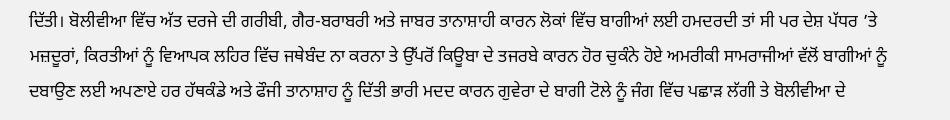ਦਿੱਤੀ। ਬੋਲੀਵੀਆ ਵਿੱਚ ਅੱਤ ਦਰਜੇ ਦੀ ਗਰੀਬੀ, ਗੈਰ-ਬਰਾਬਰੀ ਅਤੇ ਜਾਬਰ ਤਾਨਾਸ਼ਾਹੀ ਕਾਰਨ ਲੋਕਾਂ ਵਿੱਚ ਬਾਗੀਆਂ ਲਈ ਹਮਦਰਦੀ ਤਾਂ ਸੀ ਪਰ ਦੇਸ਼ ਪੱਧਰ ’ਤੇ ਮਜ਼ਦੂਰਾਂ, ਕਿਰਤੀਆਂ ਨੂੰ ਵਿਆਪਕ ਲਹਿਰ ਵਿੱਚ ਜਥੇਬੰਦ ਨਾ ਕਰਨਾ ਤੇ ਉੱਪਰੋਂ ਕਿਊਬਾ ਦੇ ਤਜਰਬੇ ਕਾਰਨ ਹੋਰ ਚੁਕੰਨੇ ਹੋਏ ਅਮਰੀਕੀ ਸਾਮਰਾਜੀਆਂ ਵੱਲੋਂ ਬਾਗੀਆਂ ਨੂੰ ਦਬਾਉਣ ਲਈ ਅਪਣਾਏ ਹਰ ਹੱਥਕੰਡੇ ਅਤੇ ਫੌਜੀ ਤਾਨਾਸ਼ਾਹ ਨੂੰ ਦਿੱਤੀ ਭਾਰੀ ਮਦਦ ਕਾਰਨ ਗੁਵੇਰਾ ਦੇ ਬਾਗੀ ਟੋਲੇ ਨੂੰ ਜੰਗ ਵਿੱਚ ਪਛਾੜ ਲੱਗੀ ਤੇ ਬੋਲੀਵੀਆ ਦੇ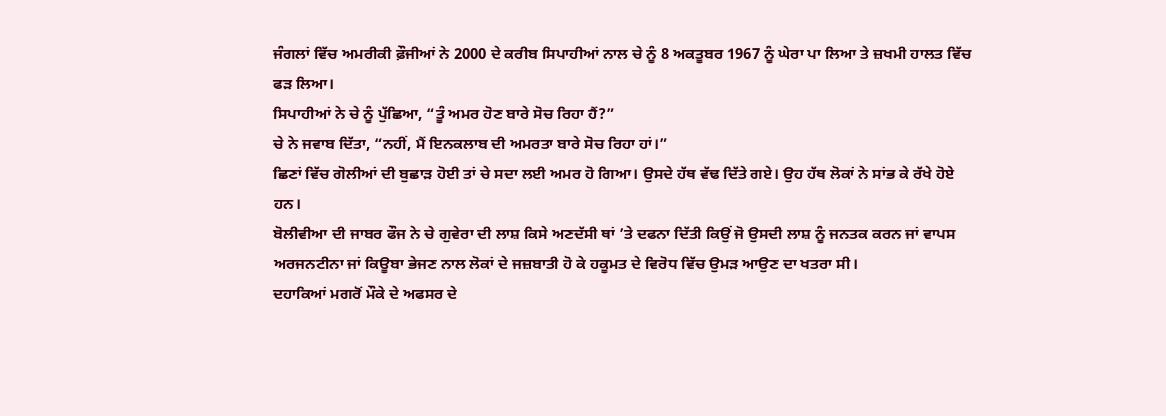ਜੰਗਲਾਂ ਵਿੱਚ ਅਮਰੀਕੀ ਫ਼ੌਜੀਆਂ ਨੇ 2000 ਦੇ ਕਰੀਬ ਸਿਪਾਹੀਆਂ ਨਾਲ ਚੇ ਨੂੰ 8 ਅਕਤੂਬਰ 1967 ਨੂੰ ਘੇਰਾ ਪਾ ਲਿਆ ਤੇ ਜ਼ਖਮੀ ਹਾਲਤ ਵਿੱਚ ਫੜ ਲਿਆ।
ਸਿਪਾਹੀਆਂ ਨੇ ਚੇ ਨੂੰ ਪੁੱਛਿਆ, “ਤੂੰ ਅਮਰ ਹੋਣ ਬਾਰੇ ਸੋਚ ਰਿਹਾ ਹੈਂ?”
ਚੇ ਨੇ ਜਵਾਬ ਦਿੱਤਾ, “ਨਹੀਂ, ਮੈਂ ਇਨਕਲਾਬ ਦੀ ਅਮਰਤਾ ਬਾਰੇ ਸੋਚ ਰਿਹਾ ਹਾਂ।”
ਛਿਣਾਂ ਵਿੱਚ ਗੋਲੀਆਂ ਦੀ ਬੁਛਾੜ ਹੋਈ ਤਾਂ ਚੇ ਸਦਾ ਲਈ ਅਮਰ ਹੋ ਗਿਆ। ਉਸਦੇ ਹੱਥ ਵੱਢ ਦਿੱਤੇ ਗਏ। ਉਹ ਹੱਥ ਲੋਕਾਂ ਨੇ ਸਾਂਭ ਕੇ ਰੱਖੇ ਹੋਏ ਹਨ।
ਬੋਲੀਵੀਆ ਦੀ ਜਾਬਰ ਫੌਜ ਨੇ ਚੇ ਗੁਵੇਰਾ ਦੀ ਲਾਸ਼ ਕਿਸੇ ਅਣਦੱਸੀ ਥਾਂ ’ਤੇ ਦਫਨਾ ਦਿੱਤੀ ਕਿਉਂ ਜੋ ਉਸਦੀ ਲਾਸ਼ ਨੂੰ ਜਨਤਕ ਕਰਨ ਜਾਂ ਵਾਪਸ ਅਰਜਨਟੀਨਾ ਜਾਂ ਕਿਊਬਾ ਭੇਜਣ ਨਾਲ ਲੋਕਾਂ ਦੇ ਜਜ਼ਬਾਤੀ ਹੋ ਕੇ ਹਕੂਮਤ ਦੇ ਵਿਰੋਧ ਵਿੱਚ ਉਮੜ ਆਉਣ ਦਾ ਖਤਰਾ ਸੀ।
ਦਹਾਕਿਆਂ ਮਗਰੋਂ ਮੌਕੇ ਦੇ ਅਫਸਰ ਦੇ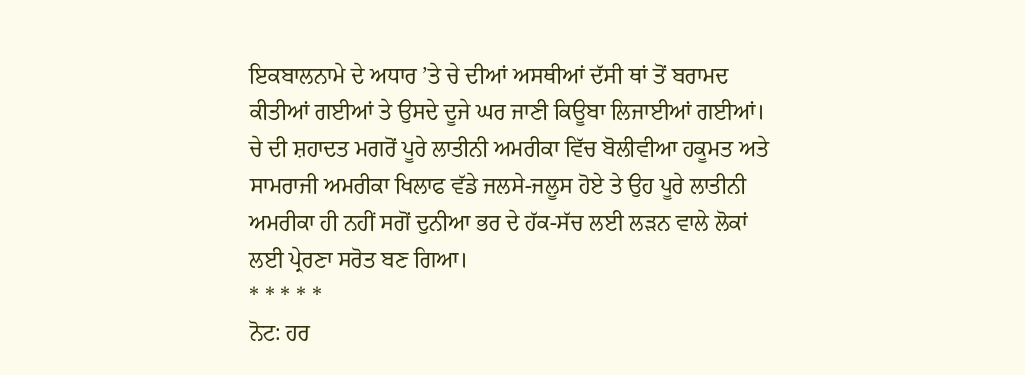ਇਕਬਾਲਨਾਮੇ ਦੇ ਅਧਾਰ ’ਤੇ ਚੇ ਦੀਆਂ ਅਸਥੀਆਂ ਦੱਸੀ ਥਾਂ ਤੋਂ ਬਰਾਮਦ ਕੀਤੀਆਂ ਗਈਆਂ ਤੇ ਉਸਦੇ ਦੂਜੇ ਘਰ ਜਾਣੀ ਕਿਊਬਾ ਲਿਜਾਈਆਂ ਗਈਆਂ। ਚੇ ਦੀ ਸ਼ਹਾਦਤ ਮਗਰੋਂ ਪੂਰੇ ਲਾਤੀਨੀ ਅਮਰੀਕਾ ਵਿੱਚ ਬੋਲੀਵੀਆ ਹਕੂਮਤ ਅਤੇ ਸਾਮਰਾਜੀ ਅਮਰੀਕਾ ਖਿਲਾਫ ਵੱਡੇ ਜਲਸੇ-ਜਲੂਸ ਹੋਏ ਤੇ ਉਹ ਪੂਰੇ ਲਾਤੀਨੀ ਅਮਰੀਕਾ ਹੀ ਨਹੀਂ ਸਗੋਂ ਦੁਨੀਆ ਭਰ ਦੇ ਹੱਕ-ਸੱਚ ਲਈ ਲੜਨ ਵਾਲੇ ਲੋਕਾਂ ਲਈ ਪ੍ਰੇਰਣਾ ਸਰੋਤ ਬਣ ਗਿਆ।
* * * * *
ਨੋਟ: ਹਰ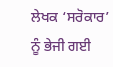ਲੇਖਕ ‘ਸਰੋਕਾਰ’ ਨੂੰ ਭੇਜੀ ਗਈ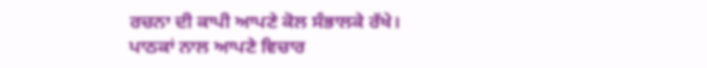ਰਚਨਾ ਦੀ ਕਾਪੀ ਆਪਣੇ ਕੋਲ ਸੰਭਾਲਕੇ ਰੱਖੇ।
ਪਾਠਕਾਂ ਨਾਲ ਆਪਣੇ ਵਿਚਾਰ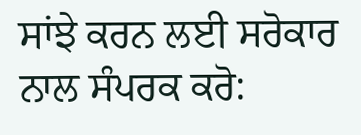ਸਾਂਝੇ ਕਰਨ ਲਈ ਸਰੋਕਾਰ ਨਾਲ ਸੰਪਰਕ ਕਰੋ: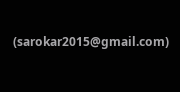(sarokar2015@gmail.com)